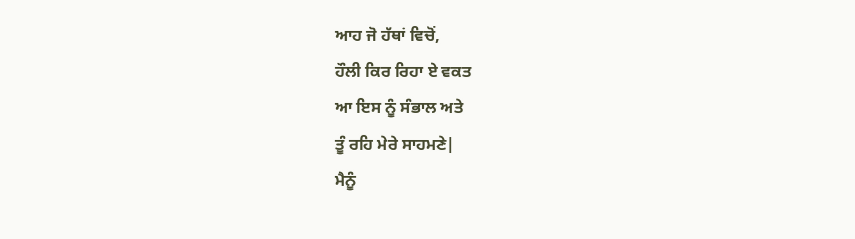ਆਹ ਜੋ ਹੱਥਾਂ ਵਿਚੋਂ,
ਹੌਲੀ ਕਿਰ ਰਿਹਾ ਏ ਵਕਤ
ਆ ਇਸ ਨੂੰ ਸੰਭਾਲ ਅਤੇ
ਤੂੰ ਰਹਿ ਮੇਰੇ ਸਾਹਮਣੇ|
ਮੈਨੂੰ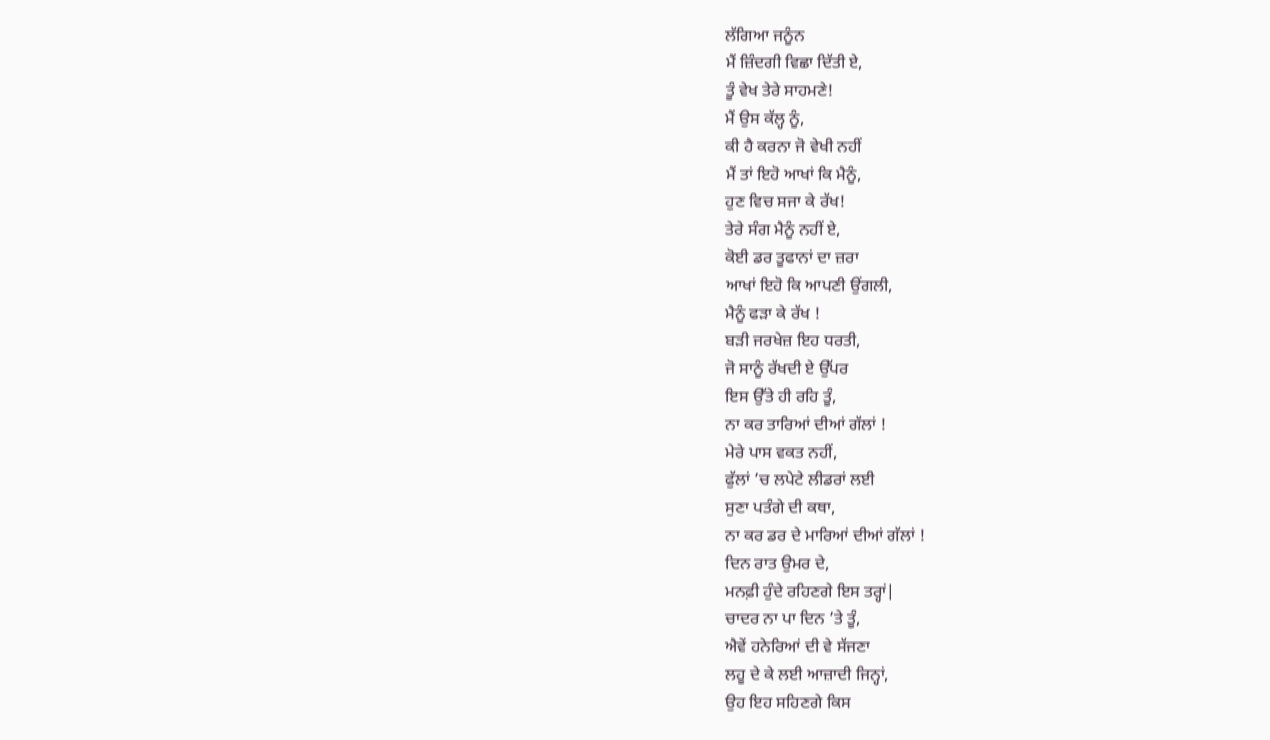ਲੱਗਿਆ ਜਨੂੰਨ
ਮੈਂ ਜ਼ਿੰਦਗੀ ਵਿਛਾ ਦਿੱਤੀ ਏ,
ਤੂੰ ਵੇਖ ਤੇਰੇ ਸਾਹਮਣੇ!
ਮੈਂ ਉਸ ਕੱਲ੍ਹ ਨੂੰ,
ਕੀ ਹੈ ਕਰਨਾ ਜੋ ਵੇਖੀ ਨਹੀਂ
ਮੈਂ ਤਾਂ ਇਹੋ ਆਖਾਂ ਕਿ ਮੈਨੂੰ,
ਹੁਣ ਵਿਚ ਸਜਾ ਕੇ ਰੱਖ!
ਤੇਰੇ ਸੰਗ ਮੈਨੂੰ ਨਹੀਂ ਏ,
ਕੋਈ ਡਰ ਤੂਫਾਨਾਂ ਦਾ ਜ਼ਰਾ
ਆਖਾਂ ਇਹੋ ਕਿ ਆਪਣੀ ਉਂਗਲੀ,
ਮੈਨੂੰ ਫੜਾ ਕੇ ਰੱਖ !
ਬੜੀ ਜਰਖੇਜ਼ ਇਹ ਧਰਤੀ,
ਜੋ ਸਾਨੂੰ ਰੱਖਦੀ ਏ ਉੱਪਰ
ਇਸ ਉੱਤੇ ਹੀ ਰਹਿ ਤੂੰ,
ਨਾ ਕਰ ਤਾਰਿਆਂ ਦੀਆਂ ਗੱਲਾਂ !
ਮੇਰੇ ਪਾਸ ਵਕਤ ਨਹੀਂ,
ਫੁੱਲਾਂ ’ਚ ਲਪੇਟੇ ਲੀਡਰਾਂ ਲਈ
ਸੁਣਾ ਪਤੰਗੇ ਦੀ ਕਥਾ,
ਨਾ ਕਰ ਡਰ ਦੇ ਮਾਰਿਆਂ ਦੀਆਂ ਗੱਲਾਂ !
ਦਿਨ ਰਾਤ ਉਮਰ ਦੇ,
ਮਨਫ਼ੀ ਹੁੰਦੇ ਰਹਿਣਗੇ ਇਸ ਤਰ੍ਹਾਂ|
ਚਾਦਰ ਨਾ ਪਾ ਦਿਨ ’ਤੇ ਤੂੰ,
ਐਵੇਂ ਹਨੇਰਿਆਂ ਦੀ ਵੇ ਸੱਜਣਾ
ਲਹੂ ਦੇ ਕੇ ਲਈ ਆਜ਼ਾਦੀ ਜਿਨ੍ਹਾਂ,
ਉਹ ਇਹ ਸਹਿਣਗੇ ਕਿਸ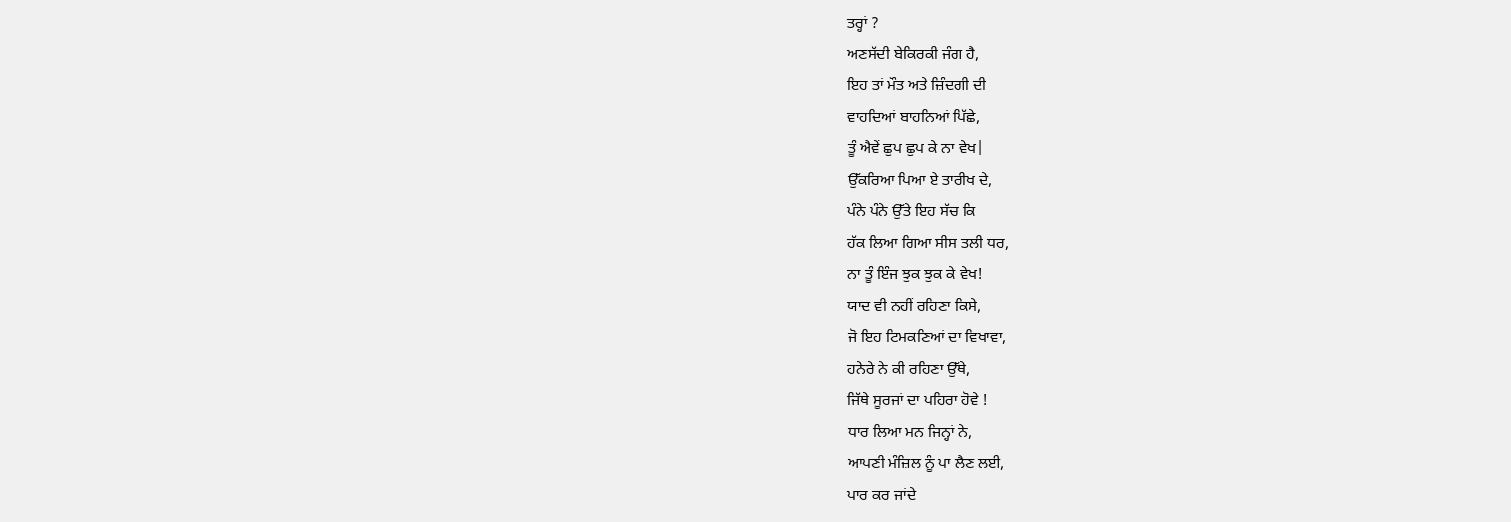ਤਰ੍ਹਾਂ ?
ਅਣਸੱਦੀ ਬੇਕਿਰਕੀ ਜੰਗ ਹੈ,
ਇਹ ਤਾਂ ਮੌਤ ਅਤੇ ਜ਼ਿੰਦਗੀ ਦੀ
ਵਾਹਦਿਆਂ ਬਾਹਨਿਆਂ ਪਿੱਛੇ,
ਤੂੰ ਐਵੇਂ ਛੁਪ ਛੁਪ ਕੇ ਨਾ ਵੇਖ|
ਉੱਕਰਿਆ ਪਿਆ ਏ ਤਾਰੀਖ ਦੇ,
ਪੰਨੇ ਪੰਨੇ ਉੱਤੇ ਇਹ ਸੱਚ ਕਿ
ਹੱਕ ਲਿਆ ਗਿਆ ਸੀਸ ਤਲੀ ਧਰ,
ਨਾ ਤੂੰ ਇੰਜ ਝੁਕ ਝੁਕ ਕੇ ਵੇਖ!
ਯਾਦ ਵੀ ਨਹੀਂ ਰਹਿਣਾ ਕਿਸੇ,
ਜੋ ਇਹ ਟਿਮਕਣਿਆਂ ਦਾ ਵਿਖਾਵਾ,
ਹਨੇਰੇ ਨੇ ਕੀ ਰਹਿਣਾ ਉੱਥੇ,
ਜਿੱਥੇ ਸੂਰਜਾਂ ਦਾ ਪਹਿਰਾ ਹੋਵੇ !
ਧਾਰ ਲਿਆ ਮਨ ਜਿਨ੍ਹਾਂ ਨੇ,
ਆਪਣੀ ਮੰਜ਼ਿਲ ਨੂੰ ਪਾ ਲੈਣ ਲਈ,
ਪਾਰ ਕਰ ਜਾਂਦੇ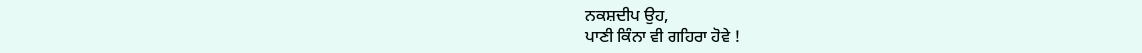ਨਕਸ਼ਦੀਪ ਉਹ,
ਪਾਣੀ ਕਿੰਨਾ ਵੀ ਗਹਿਰਾ ਹੋਵੇ !